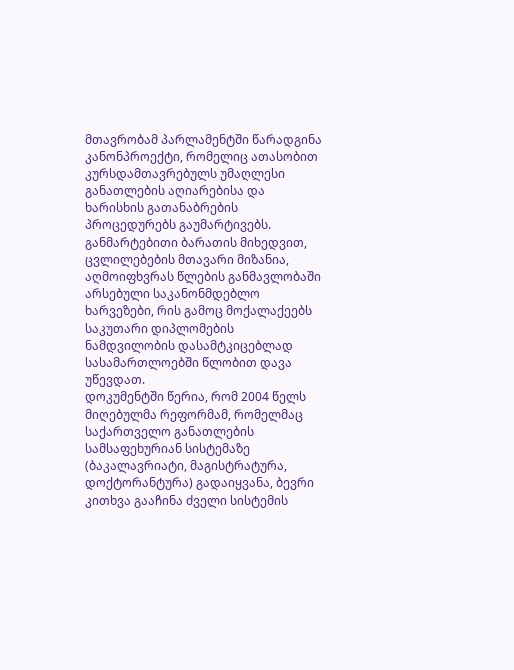მთავრობამ პარლამენტში წარადგინა კანონპროექტი, რომელიც ათასობით კურსდამთავრებულს უმაღლესი განათლების აღიარებისა და ხარისხის გათანაბრების პროცედურებს გაუმარტივებს.
განმარტებითი ბარათის მიხედვით, ცვლილებების მთავარი მიზანია, აღმოიფხვრას წლების განმავლობაში არსებული საკანონმდებლო ხარვეზები, რის გამოც მოქალაქეებს საკუთარი დიპლომების ნამდვილობის დასამტკიცებლად სასამართლოებში წლობით დავა უწევდათ.
დოკუმენტში წერია, რომ 2004 წელს მიღებულმა რეფორმამ, რომელმაც საქართველო განათლების სამსაფეხურიან სისტემაზე (ბაკალავრიატი, მაგისტრატურა, დოქტორანტურა) გადაიყვანა, ბევრი კითხვა გააჩინა ძველი სისტემის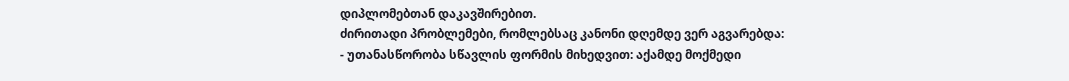დიპლომებთან დაკავშირებით.
ძირითადი პრობლემები, რომლებსაც კანონი დღემდე ვერ აგვარებდა:
- უთანასწორობა სწავლის ფორმის მიხედვით: აქამდე მოქმედი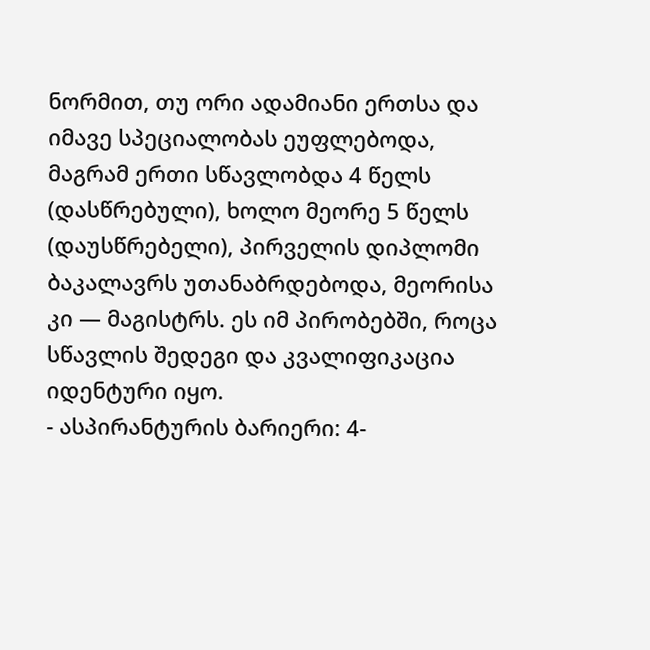ნორმით, თუ ორი ადამიანი ერთსა და იმავე სპეციალობას ეუფლებოდა, მაგრამ ერთი სწავლობდა 4 წელს (დასწრებული), ხოლო მეორე 5 წელს (დაუსწრებელი), პირველის დიპლომი ბაკალავრს უთანაბრდებოდა, მეორისა კი — მაგისტრს. ეს იმ პირობებში, როცა სწავლის შედეგი და კვალიფიკაცია იდენტური იყო.
- ასპირანტურის ბარიერი: 4-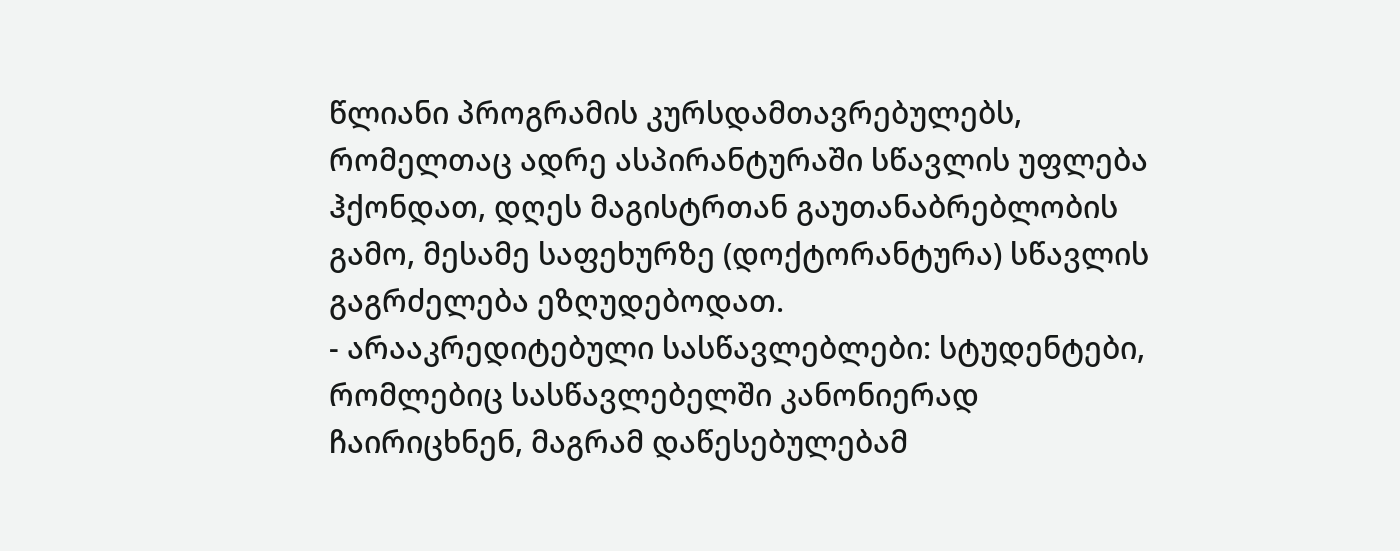წლიანი პროგრამის კურსდამთავრებულებს, რომელთაც ადრე ასპირანტურაში სწავლის უფლება ჰქონდათ, დღეს მაგისტრთან გაუთანაბრებლობის გამო, მესამე საფეხურზე (დოქტორანტურა) სწავლის გაგრძელება ეზღუდებოდათ.
- არააკრედიტებული სასწავლებლები: სტუდენტები, რომლებიც სასწავლებელში კანონიერად ჩაირიცხნენ, მაგრამ დაწესებულებამ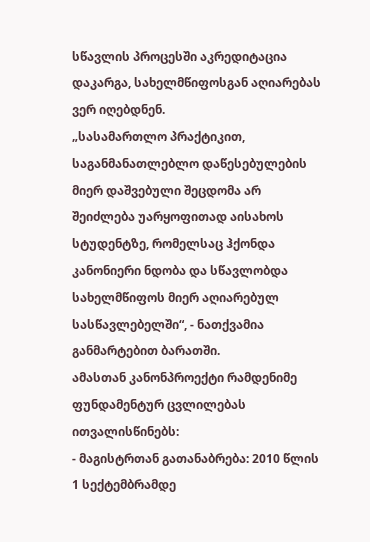სწავლის პროცესში აკრედიტაცია დაკარგა, სახელმწიფოსგან აღიარებას ვერ იღებდნენ.
„სასამართლო პრაქტიკით, საგანმანათლებლო დაწესებულების მიერ დაშვებული შეცდომა არ შეიძლება უარყოფითად აისახოს სტუდენტზე, რომელსაც ჰქონდა კანონიერი ნდობა და სწავლობდა სახელმწიფოს მიერ აღიარებულ სასწავლებელში“, - ნათქვამია განმარტებით ბარათში.
ამასთან კანონპროექტი რამდენიმე ფუნდამენტურ ცვლილებას ითვალისწინებს:
- მაგისტრთან გათანაბრება: 2010 წლის 1 სექტემბრამდე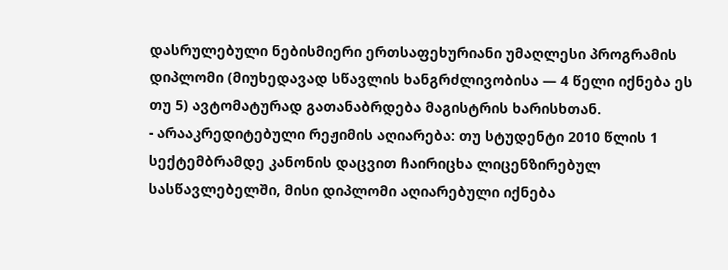დასრულებული ნებისმიერი ერთსაფეხურიანი უმაღლესი პროგრამის დიპლომი (მიუხედავად სწავლის ხანგრძლივობისა — 4 წელი იქნება ეს თუ 5) ავტომატურად გათანაბრდება მაგისტრის ხარისხთან.
- არააკრედიტებული რეჟიმის აღიარება: თუ სტუდენტი 2010 წლის 1 სექტემბრამდე კანონის დაცვით ჩაირიცხა ლიცენზირებულ სასწავლებელში, მისი დიპლომი აღიარებული იქნება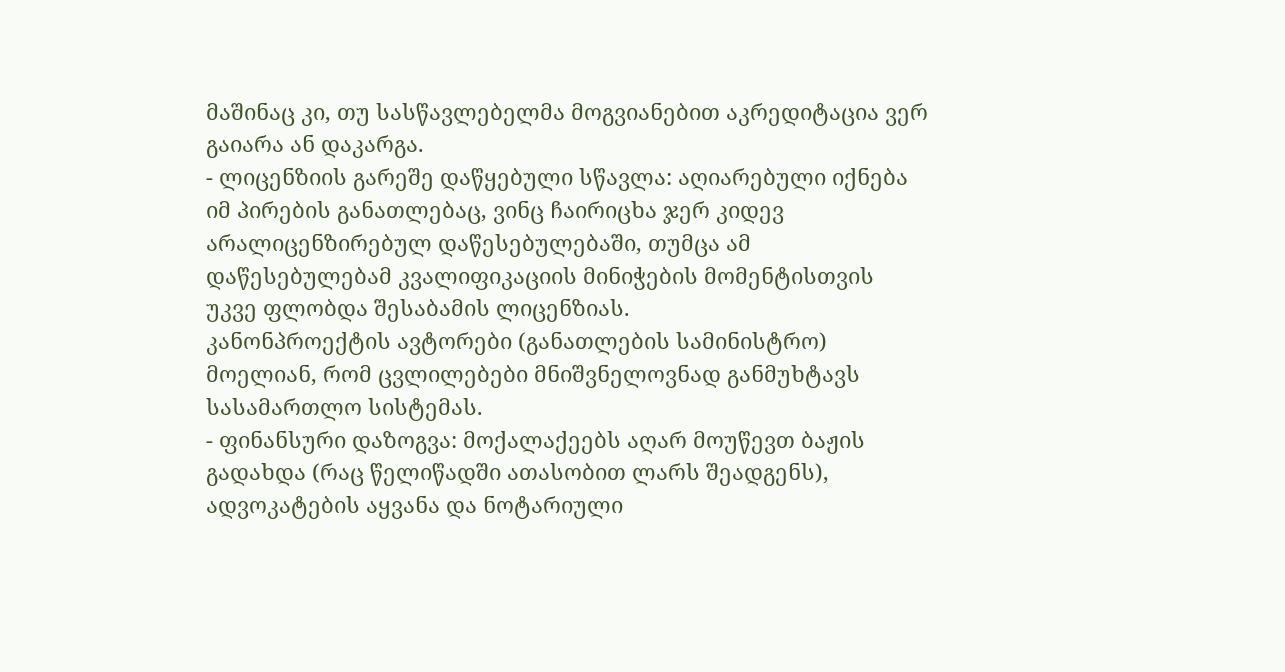მაშინაც კი, თუ სასწავლებელმა მოგვიანებით აკრედიტაცია ვერ გაიარა ან დაკარგა.
- ლიცენზიის გარეშე დაწყებული სწავლა: აღიარებული იქნება იმ პირების განათლებაც, ვინც ჩაირიცხა ჯერ კიდევ არალიცენზირებულ დაწესებულებაში, თუმცა ამ დაწესებულებამ კვალიფიკაციის მინიჭების მომენტისთვის უკვე ფლობდა შესაბამის ლიცენზიას.
კანონპროექტის ავტორები (განათლების სამინისტრო) მოელიან, რომ ცვლილებები მნიშვნელოვნად განმუხტავს სასამართლო სისტემას.
- ფინანსური დაზოგვა: მოქალაქეებს აღარ მოუწევთ ბაჟის გადახდა (რაც წელიწადში ათასობით ლარს შეადგენს), ადვოკატების აყვანა და ნოტარიული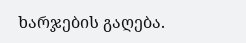ხარჯების გაღება.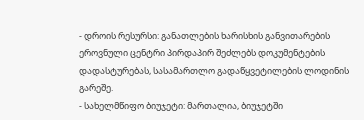- დროის რესურსი: განათლების ხარისხის განვითარების ეროვნული ცენტრი პირდაპირ შეძლებს დოკუმენტების დადასტურებას, სასამართლო გადაწყვეტილების ლოდინის გარეშე.
- სახელმწიფო ბიუჯეტი: მართალია, ბიუჯეტში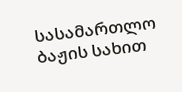სასამართლო ბაჟის სახით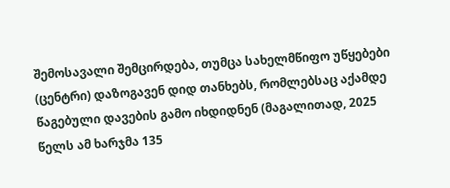შემოსავალი შემცირდება, თუმცა სახელმწიფო უწყებები (ცენტრი) დაზოგავენ დიდ თანხებს, რომლებსაც აქამდე წაგებული დავების გამო იხდიდნენ (მაგალითად, 2025 წელს ამ ხარჯმა 135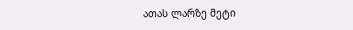ათას ლარზე მეტი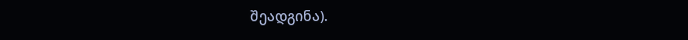შეადგინა).